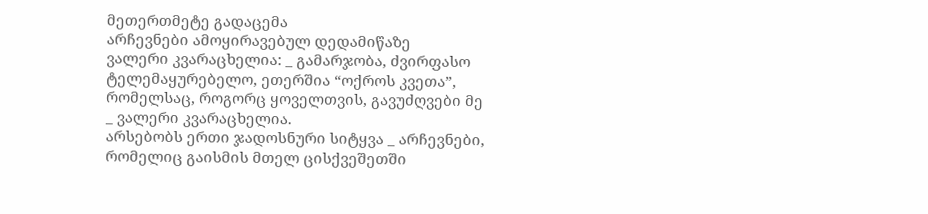მეთერთმეტე გადაცემა
არჩევნები ამოყირავებულ დედამიწაზე
ვალერი კვარაცხელია: _ გამარჯობა, ძვირფასო ტელემაყურებელო, ეთერშია “ოქროს კვეთა”, რომელსაც, როგორც ყოველთვის, გავუძღვები მე _ ვალერი კვარაცხელია.
არსებობს ერთი ჯადოსნური სიტყვა _ არჩევნები, რომელიც გაისმის მთელ ცისქვეშეთში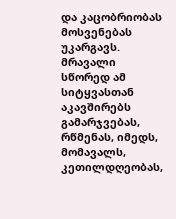და კაცობრიობას მოსვენებას უკარგავს. მრავალი სწორედ ამ სიტყვასთან აკავშირებს გამარჯვებას, რწმენას, იმედს, მომავალს, კეთილდღეობას,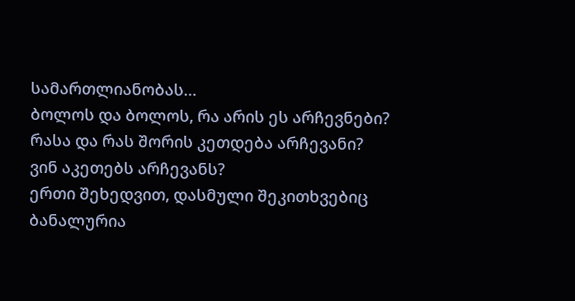სამართლიანობას…
ბოლოს და ბოლოს, რა არის ეს არჩევნები?
რასა და რას შორის კეთდება არჩევანი?
ვინ აკეთებს არჩევანს?
ერთი შეხედვით, დასმული შეკითხვებიც ბანალურია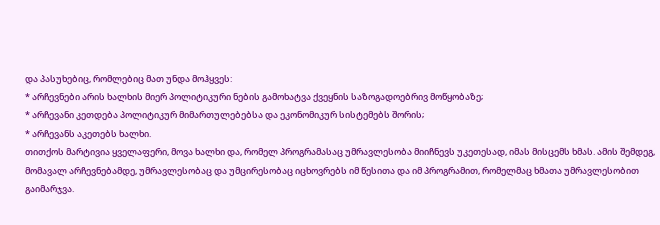და პასუხებიც, რომლებიც მათ უნდა მოჰყვეს:
* არჩევნები არის ხალხის მიერ პოლიტიკური ნების გამოხატვა ქვეყნის საზოგადოებრივ მოწყობაზე;
* არჩევანი კეთდება პოლიტიკურ მიმართულებებსა და ეკონომიკურ სისტემებს შორის;
* არჩევანს აკეთებს ხალხი.
თითქოს მარტივია ყველაფერი, მოვა ხალხი და, რომელ პროგრამასაც უმრავლესობა მიიჩნევს უკეთესად, იმას მისცემს ხმას. ამის შემდეგ, მომავალ არჩევნებამდე, უმრავლესობაც და უმცირესობაც იცხოვრებს იმ წესითა და იმ პროგრამით, რომელმაც ხმათა უმრავლესობით გაიმარჯვა.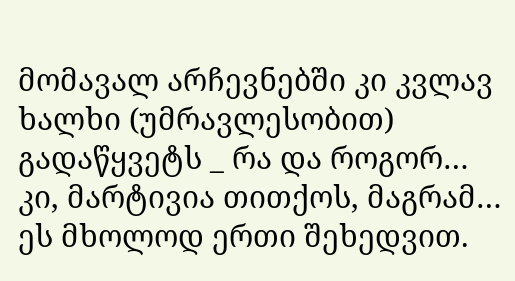მომავალ არჩევნებში კი კვლავ ხალხი (უმრავლესობით) გადაწყვეტს _ რა და როგორ…
კი, მარტივია თითქოს, მაგრამ… ეს მხოლოდ ერთი შეხედვით.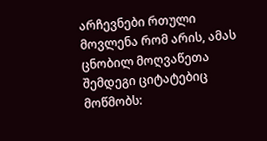არჩევნები რთული მოვლენა რომ არის, ამას ცნობილ მოღვაწეთა შემდეგი ციტატებიც მოწმობს: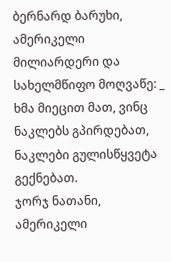ბერნარდ ბარუხი, ამერიკელი მილიარდერი და სახელმწიფო მოღვაწე: _ ხმა მიეცით მათ, ვინც ნაკლებს გპირდებათ, ნაკლები გულისწყვეტა გექნებათ.
ჯორჯ ნათანი, ამერიკელი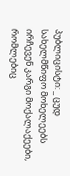პუბლიცისტი: _ ცუდ სახელმწიფო მოხელეებს ირჩევენ კარგი მოქალაქეები, რომლებიც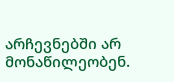არჩევნებში არ მონაწილეობენ.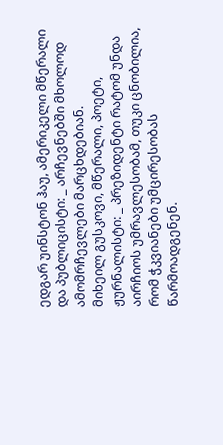ედგარ უინსტონ ჰაუ, ამერიკელი მწერალი და პუბლიცისტი: _ არჩევნებში მხოლოდ ამომრჩევლები მარცხდებიან.
მიხეილ გუსკოვი, მწერალი, პოეტი, ჟურნალისტი: _ პრეზიდენტი რატომ უნდა აირჩიოს უმრავლესობამ, თუკი ცნობილია, რომ ჭკვიანები უმცირესობას წარმოადგენენ.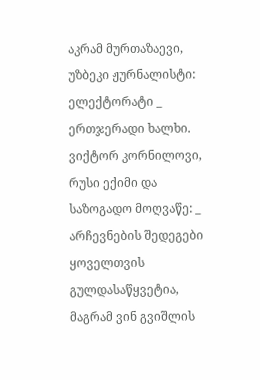აკრამ მურთაზაევი, უზბეკი ჟურნალისტი: ელექტორატი _ ერთჯერადი ხალხი.
ვიქტორ კორნილოვი, რუსი ექიმი და საზოგადო მოღვაწე: _ არჩევნების შედეგები ყოველთვის გულდასაწყვეტია, მაგრამ ვინ გვიშლის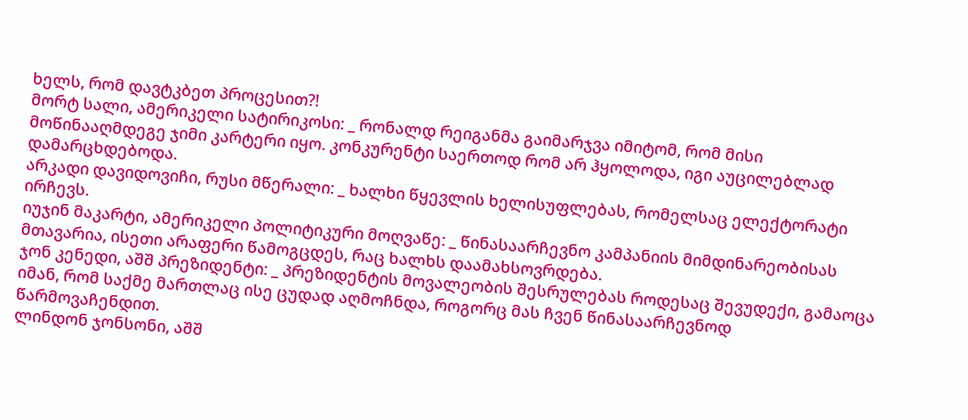ხელს, რომ დავტკბეთ პროცესით?!
მორტ სალი, ამერიკელი სატირიკოსი: _ რონალდ რეიგანმა გაიმარჯვა იმიტომ, რომ მისი მოწინააღმდეგე ჯიმი კარტერი იყო. კონკურენტი საერთოდ რომ არ ჰყოლოდა, იგი აუცილებლად დამარცხდებოდა.
არკადი დავიდოვიჩი, რუსი მწერალი: _ ხალხი წყევლის ხელისუფლებას, რომელსაც ელექტორატი ირჩევს.
იუჯინ მაკარტი, ამერიკელი პოლიტიკური მოღვაწე: _ წინასაარჩევნო კამპანიის მიმდინარეობისას მთავარია, ისეთი არაფერი წამოგცდეს, რაც ხალხს დაამახსოვრდება.
ჯონ კენედი, აშშ პრეზიდენტი: _ პრეზიდენტის მოვალეობის შესრულებას როდესაც შევუდექი, გამაოცა იმან, რომ საქმე მართლაც ისე ცუდად აღმოჩნდა, როგორც მას ჩვენ წინასაარჩევნოდ წარმოვაჩენდით.
ლინდონ ჯონსონი, აშშ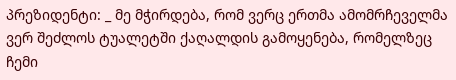პრეზიდენტი: _ მე მჭირდება, რომ ვერც ერთმა ამომრჩეველმა ვერ შეძლოს ტუალეტში ქაღალდის გამოყენება, რომელზეც ჩემი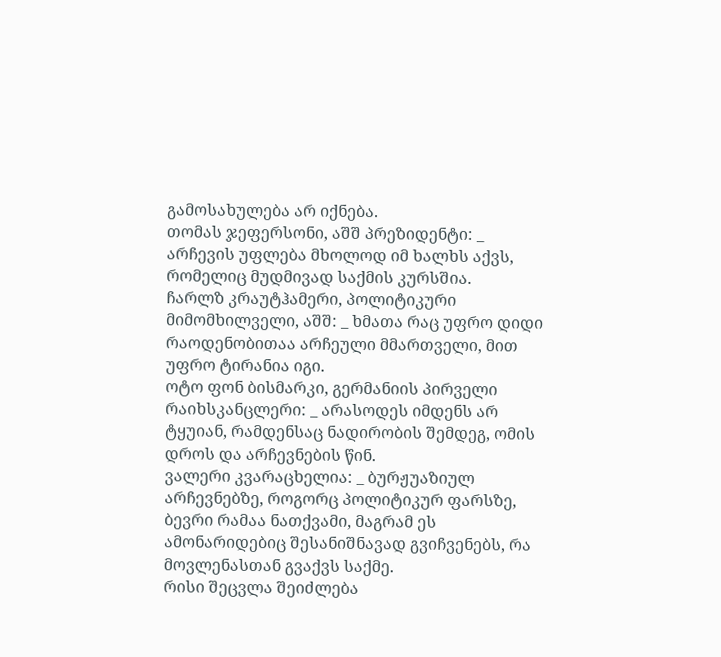გამოსახულება არ იქნება.
თომას ჯეფერსონი, აშშ პრეზიდენტი: _ არჩევის უფლება მხოლოდ იმ ხალხს აქვს, რომელიც მუდმივად საქმის კურსშია.
ჩარლზ კრაუტჰამერი, პოლიტიკური მიმომხილველი, აშშ: _ ხმათა რაც უფრო დიდი რაოდენობითაა არჩეული მმართველი, მით უფრო ტირანია იგი.
ოტო ფონ ბისმარკი, გერმანიის პირველი რაიხსკანცლერი: _ არასოდეს იმდენს არ ტყუიან, რამდენსაც ნადირობის შემდეგ, ომის დროს და არჩევნების წინ.
ვალერი კვარაცხელია: _ ბურჟუაზიულ არჩევნებზე, როგორც პოლიტიკურ ფარსზე, ბევრი რამაა ნათქვამი, მაგრამ ეს ამონარიდებიც შესანიშნავად გვიჩვენებს, რა მოვლენასთან გვაქვს საქმე.
რისი შეცვლა შეიძლება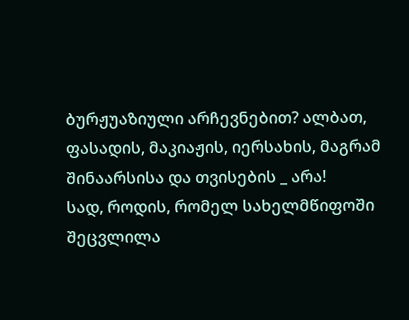ბურჟუაზიული არჩევნებით? ალბათ, ფასადის, მაკიაჟის, იერსახის, მაგრამ შინაარსისა და თვისების _ არა!
სად, როდის, რომელ სახელმწიფოში შეცვლილა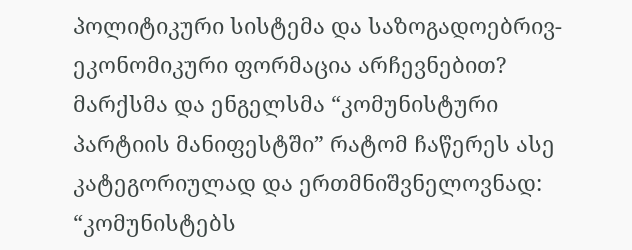პოლიტიკური სისტემა და საზოგადოებრივ-ეკონომიკური ფორმაცია არჩევნებით? მარქსმა და ენგელსმა “კომუნისტური პარტიის მანიფესტში” რატომ ჩაწერეს ასე კატეგორიულად და ერთმნიშვნელოვნად: “კომუნისტებს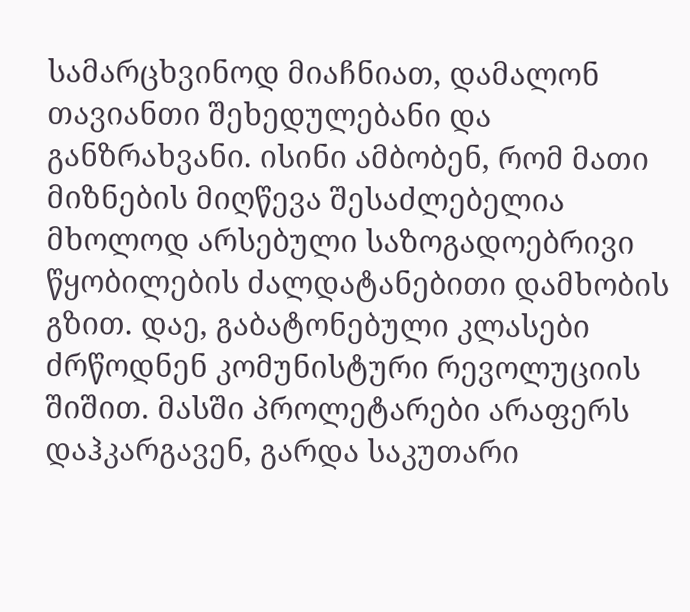სამარცხვინოდ მიაჩნიათ, დამალონ თავიანთი შეხედულებანი და განზრახვანი. ისინი ამბობენ, რომ მათი მიზნების მიღწევა შესაძლებელია მხოლოდ არსებული საზოგადოებრივი წყობილების ძალდატანებითი დამხობის გზით. დაე, გაბატონებული კლასები ძრწოდნენ კომუნისტური რევოლუციის შიშით. მასში პროლეტარები არაფერს დაჰკარგავენ, გარდა საკუთარი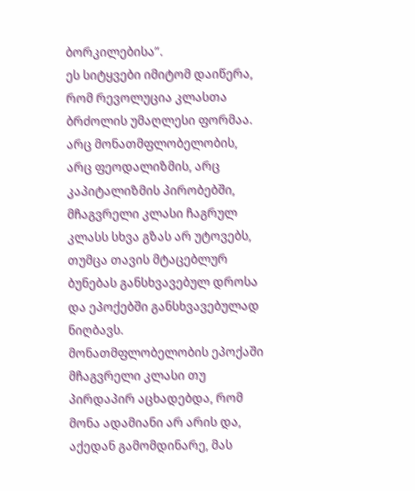ბორკილებისა”.
ეს სიტყვები იმიტომ დაიწერა, რომ რევოლუცია კლასთა ბრძოლის უმაღლესი ფორმაა. არც მონათმფლობელობის, არც ფეოდალიზმის, არც კაპიტალიზმის პირობებში, მჩაგვრელი კლასი ჩაგრულ კლასს სხვა გზას არ უტოვებს, თუმცა თავის მტაცებლურ ბუნებას განსხვავებულ დროსა და ეპოქებში განსხვავებულად ნიღბავს. მონათმფლობელობის ეპოქაში მჩაგვრელი კლასი თუ პირდაპირ აცხადებდა, რომ მონა ადამიანი არ არის და, აქედან გამომდინარე, მას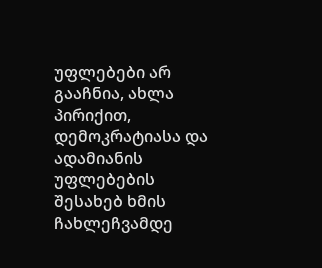უფლებები არ გააჩნია, ახლა პირიქით, დემოკრატიასა და ადამიანის უფლებების შესახებ ხმის ჩახლეჩვამდე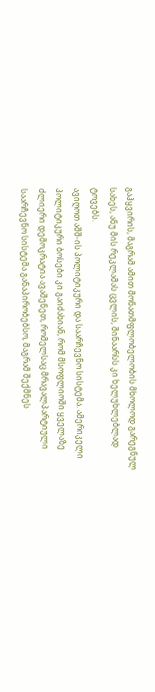გაჰყვირის, მაგრამ ამით მონათმფლობელობის მხოლოდ გარეგნულ სახეს, ანუ მის რეკლამას ცვლის, შინაარსს კი ხელუხლებლად ტოვებს.
ავიღოთ აშშ-ის პოლიტიკური და საარჩევნო სისტემა. ამერიკელი პოლიტიკური ბოსები კი გაიძახიან, რომ მსოფლიოში ყველაზე ძლიერი დემოკრატია ავაშენეთ, რომელსაც მრავალპარტიული საარჩევნო სისტემა განაპირობებსო, მაგრამ შექმნეს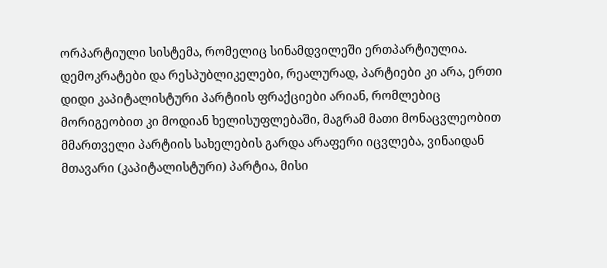ორპარტიული სისტემა, რომელიც სინამდვილეში ერთპარტიულია. დემოკრატები და რესპუბლიკელები, რეალურად, პარტიები კი არა, ერთი დიდი კაპიტალისტური პარტიის ფრაქციები არიან, რომლებიც მორიგეობით კი მოდიან ხელისუფლებაში, მაგრამ მათი მონაცვლეობით მმართველი პარტიის სახელების გარდა არაფერი იცვლება, ვინაიდან მთავარი (კაპიტალისტური) პარტია, მისი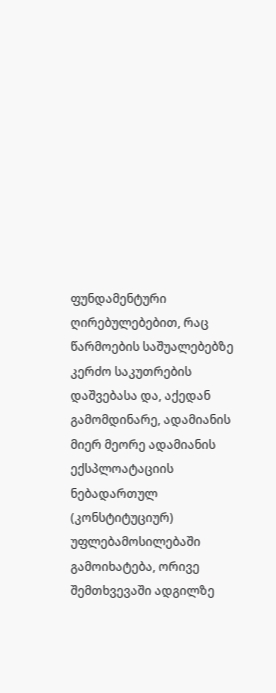ფუნდამენტური ღირებულებებით, რაც წარმოების საშუალებებზე კერძო საკუთრების დაშვებასა და, აქედან გამომდინარე, ადამიანის მიერ მეორე ადამიანის ექსპლოატაციის ნებადართულ (კონსტიტუციურ) უფლებამოსილებაში გამოიხატება, ორივე შემთხვევაში ადგილზე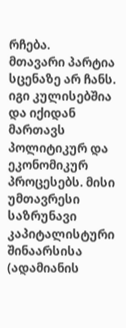რჩება.
მთავარი პარტია სცენაზე არ ჩანს. იგი კულისებშია და იქიდან მართავს პოლიტიკურ და ეკონომიკურ პროცესებს. მისი უმთავრესი საზრუნავი კაპიტალისტური შინაარსისა (ადამიანის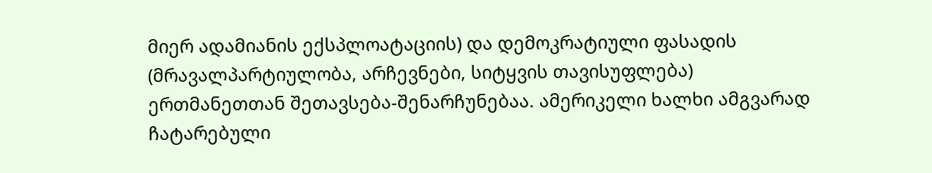მიერ ადამიანის ექსპლოატაციის) და დემოკრატიული ფასადის (მრავალპარტიულობა, არჩევნები, სიტყვის თავისუფლება) ერთმანეთთან შეთავსება-შენარჩუნებაა. ამერიკელი ხალხი ამგვარად ჩატარებული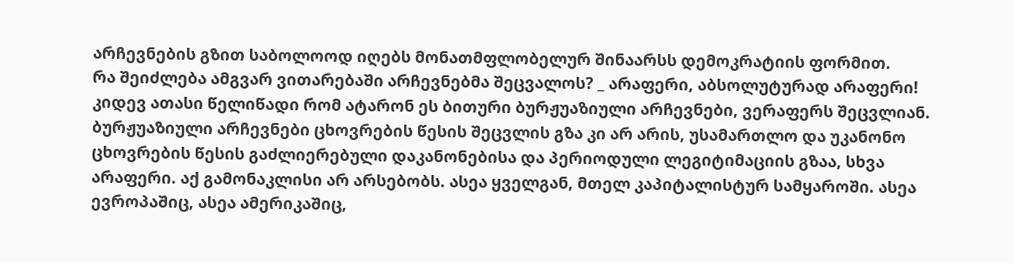არჩევნების გზით საბოლოოდ იღებს მონათმფლობელურ შინაარსს დემოკრატიის ფორმით.
რა შეიძლება ამგვარ ვითარებაში არჩევნებმა შეცვალოს? _ არაფერი, აბსოლუტურად არაფერი! კიდევ ათასი წელიწადი რომ ატარონ ეს ბითური ბურჟუაზიული არჩევნები, ვერაფერს შეცვლიან. ბურჟუაზიული არჩევნები ცხოვრების წესის შეცვლის გზა კი არ არის, უსამართლო და უკანონო ცხოვრების წესის გაძლიერებული დაკანონებისა და პერიოდული ლეგიტიმაციის გზაა, სხვა არაფერი. აქ გამონაკლისი არ არსებობს. ასეა ყველგან, მთელ კაპიტალისტურ სამყაროში. ასეა ევროპაშიც, ასეა ამერიკაშიც,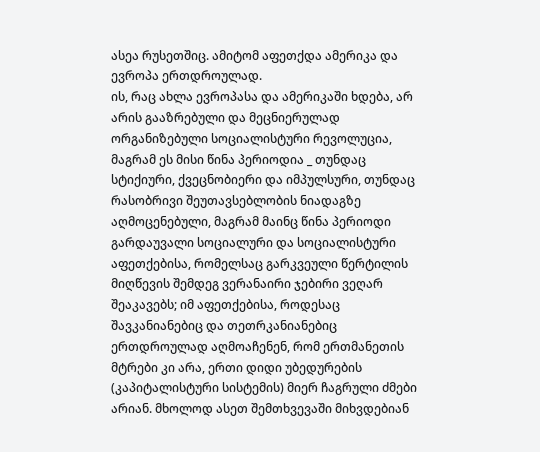ასეა რუსეთშიც. ამიტომ აფეთქდა ამერიკა და ევროპა ერთდროულად.
ის, რაც ახლა ევროპასა და ამერიკაში ხდება, არ არის გააზრებული და მეცნიერულად ორგანიზებული სოციალისტური რევოლუცია, მაგრამ ეს მისი წინა პერიოდია _ თუნდაც სტიქიური, ქვეცნობიერი და იმპულსური, თუნდაც რასობრივი შეუთავსებლობის ნიადაგზე აღმოცენებული, მაგრამ მაინც წინა პერიოდი გარდაუვალი სოციალური და სოციალისტური აფეთქებისა, რომელსაც გარკვეული წერტილის მიღწევის შემდეგ ვერანაირი ჯებირი ვეღარ შეაკავებს; იმ აფეთქებისა, როდესაც შავკანიანებიც და თეთრკანიანებიც ერთდროულად აღმოაჩენენ, რომ ერთმანეთის მტრები კი არა, ერთი დიდი უბედურების (კაპიტალისტური სისტემის) მიერ ჩაგრული ძმები არიან. მხოლოდ ასეთ შემთხვევაში მიხვდებიან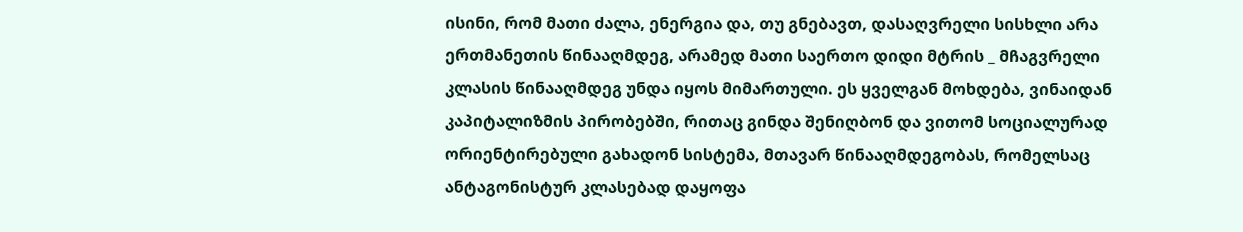ისინი, რომ მათი ძალა, ენერგია და, თუ გნებავთ, დასაღვრელი სისხლი არა ერთმანეთის წინააღმდეგ, არამედ მათი საერთო დიდი მტრის _ მჩაგვრელი კლასის წინააღმდეგ უნდა იყოს მიმართული. ეს ყველგან მოხდება, ვინაიდან კაპიტალიზმის პირობებში, რითაც გინდა შენიღბონ და ვითომ სოციალურად ორიენტირებული გახადონ სისტემა, მთავარ წინააღმდეგობას, რომელსაც ანტაგონისტურ კლასებად დაყოფა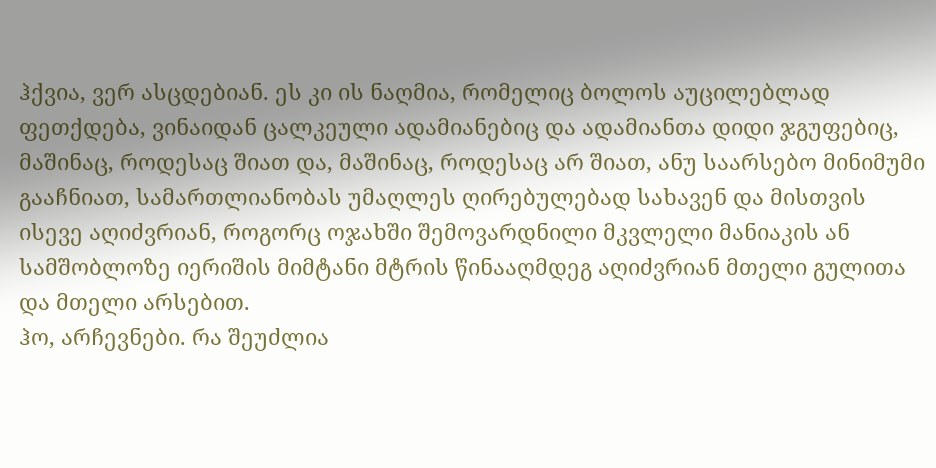ჰქვია, ვერ ასცდებიან. ეს კი ის ნაღმია, რომელიც ბოლოს აუცილებლად ფეთქდება, ვინაიდან ცალკეული ადამიანებიც და ადამიანთა დიდი ჯგუფებიც, მაშინაც, როდესაც შიათ და, მაშინაც, როდესაც არ შიათ, ანუ საარსებო მინიმუმი გააჩნიათ, სამართლიანობას უმაღლეს ღირებულებად სახავენ და მისთვის ისევე აღიძვრიან, როგორც ოჯახში შემოვარდნილი მკვლელი მანიაკის ან სამშობლოზე იერიშის მიმტანი მტრის წინააღმდეგ აღიძვრიან მთელი გულითა და მთელი არსებით.
ჰო, არჩევნები. რა შეუძლია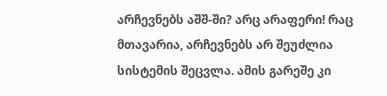არჩევნებს აშშ-ში? არც არაფერი! რაც მთავარია, არჩევნებს არ შეუძლია სისტემის შეცვლა. ამის გარეშე კი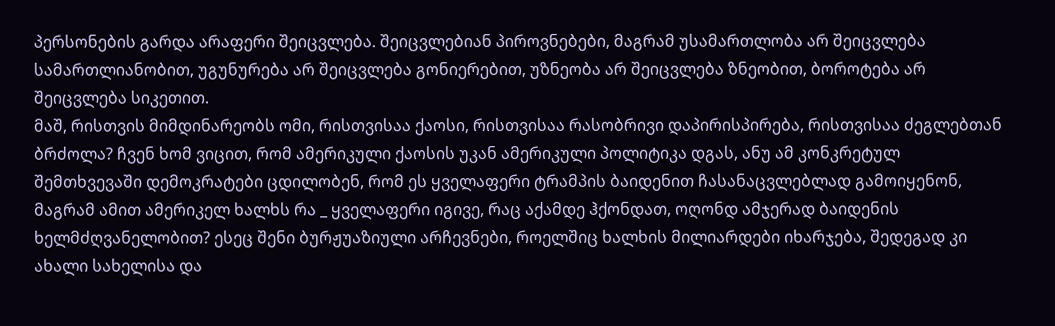პერსონების გარდა არაფერი შეიცვლება. შეიცვლებიან პიროვნებები, მაგრამ უსამართლობა არ შეიცვლება სამართლიანობით, უგუნურება არ შეიცვლება გონიერებით, უზნეობა არ შეიცვლება ზნეობით, ბოროტება არ შეიცვლება სიკეთით.
მაშ, რისთვის მიმდინარეობს ომი, რისთვისაა ქაოსი, რისთვისაა რასობრივი დაპირისპირება, რისთვისაა ძეგლებთან ბრძოლა? ჩვენ ხომ ვიცით, რომ ამერიკული ქაოსის უკან ამერიკული პოლიტიკა დგას, ანუ ამ კონკრეტულ შემთხვევაში დემოკრატები ცდილობენ, რომ ეს ყველაფერი ტრამპის ბაიდენით ჩასანაცვლებლად გამოიყენონ, მაგრამ ამით ამერიკელ ხალხს რა _ ყველაფერი იგივე, რაც აქამდე ჰქონდათ, ოღონდ ამჯერად ბაიდენის ხელმძღვანელობით? ესეც შენი ბურჟუაზიული არჩევნები, როელშიც ხალხის მილიარდები იხარჯება, შედეგად კი ახალი სახელისა და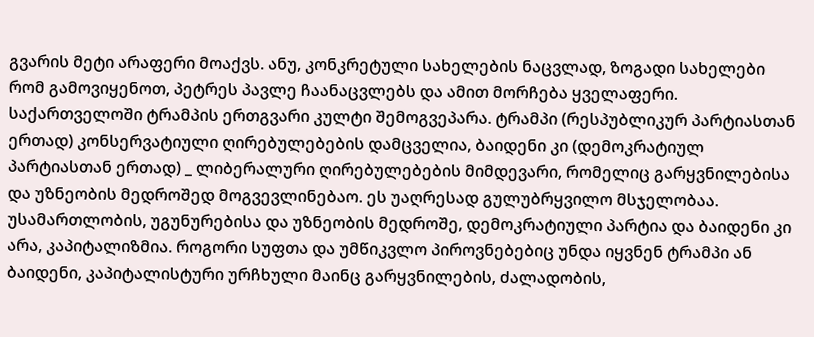გვარის მეტი არაფერი მოაქვს. ანუ, კონკრეტული სახელების ნაცვლად, ზოგადი სახელები რომ გამოვიყენოთ, პეტრეს პავლე ჩაანაცვლებს და ამით მორჩება ყველაფერი.
საქართველოში ტრამპის ერთგვარი კულტი შემოგვეპარა. ტრამპი (რესპუბლიკურ პარტიასთან ერთად) კონსერვატიული ღირებულებების დამცველია, ბაიდენი კი (დემოკრატიულ პარტიასთან ერთად) _ ლიბერალური ღირებულებების მიმდევარი, რომელიც გარყვნილებისა და უზნეობის მედროშედ მოგვევლინებაო. ეს უაღრესად გულუბრყვილო მსჯელობაა. უსამართლობის, უგუნურებისა და უზნეობის მედროშე, დემოკრატიული პარტია და ბაიდენი კი არა, კაპიტალიზმია. როგორი სუფთა და უმწიკვლო პიროვნებებიც უნდა იყვნენ ტრამპი ან ბაიდენი, კაპიტალისტური ურჩხული მაინც გარყვნილების, ძალადობის,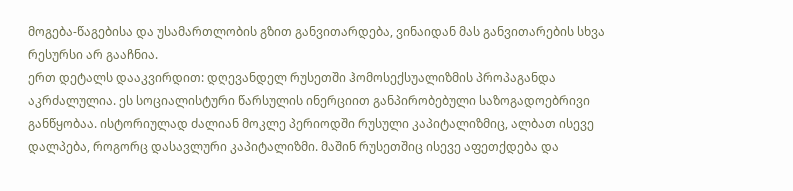მოგება-წაგებისა და უსამართლობის გზით განვითარდება, ვინაიდან მას განვითარების სხვა რესურსი არ გააჩნია.
ერთ დეტალს დააკვირდით: დღევანდელ რუსეთში ჰომოსექსუალიზმის პროპაგანდა აკრძალულია. ეს სოციალისტური წარსულის ინერციით განპირობებული საზოგადოებრივი განწყობაა. ისტორიულად ძალიან მოკლე პერიოდში რუსული კაპიტალიზმიც, ალბათ ისევე დალპება, როგორც დასავლური კაპიტალიზმი. მაშინ რუსეთშიც ისევე აფეთქდება და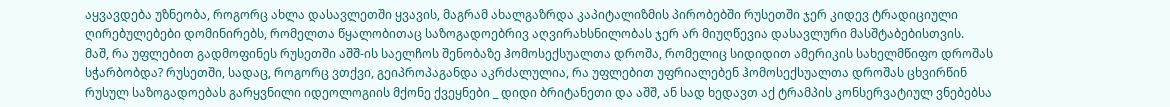აყვავდება უზნეობა, როგორც ახლა დასავლეთში ყვავის, მაგრამ ახალგაზრდა კაპიტალიზმის პირობებში რუსეთში ჯერ კიდევ ტრადიციული ღირებულებები დომინირებს, რომელთა წყალობითაც საზოგადოებრივ აღვირახსნილობას ჯერ არ მიუღწევია დასავლური მასშტაბებისთვის.
მაშ, რა უფლებით გადმოფინეს რუსეთში აშშ-ის საელჩოს შენობაზე ჰომოსექსუალთა დროშა, რომელიც სიდიდით ამერიკის სახელმწიფო დროშას სჭარბობდა? რუსეთში, სადაც, როგორც ვთქვი, გეიპროპაგანდა აკრძალულია, რა უფლებით უფრიალებენ ჰომოსექსუალთა დროშას ცხვირწინ რუსულ საზოგადოებას გარყვნილი იდეოლოგიის მქონე ქვეყნები _ დიდი ბრიტანეთი და აშშ, ან სად ხედავთ აქ ტრამპის კონსერვატიულ ვნებებსა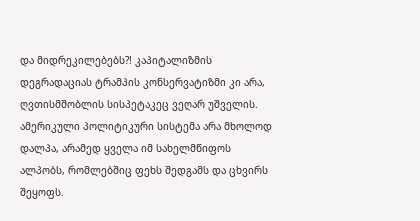და მიდრეკილებებს?! კაპიტალიზმის დეგრადაციას ტრამპის კონსერვატიზმი კი არა, ღვთისმშობლის სისპეტაკეც ვეღარ უშველის.
ამერიკული პოლიტიკური სისტემა არა მხოლოდ დალპა, არამედ ყველა იმ სახელმწიფოს ალპობს, რომლებშიც ფეხს შედგამს და ცხვირს შეყოფს.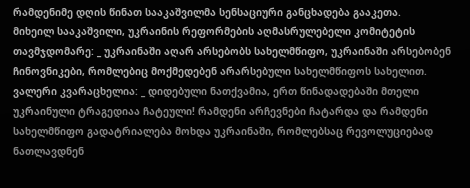რამდენიმე დღის წინათ სააკაშვილმა სენსაციური განცხადება გააკეთა.
მიხეილ სააკაშვილი, უკრაინის რეფორმების აღმასრულებელი კომიტეტის თავმჯდომარე: _ უკრაინაში აღარ არსებობს სახელმწიფო, უკრაინაში არსებობენ ჩინოვნიკები, რომლებიც მოქმედებენ არარსებული სახელმწიფოს სახელით.
ვალერი კვარაცხელია: _ დიდებული ნათქვამია, ერთ წინადადებაში მთელი უკრაინული ტრაგედიაა ჩატეული! რამდენი არჩევნები ჩატარდა და რამდენი სახელმწიფო გადატრიალება მოხდა უკრაინაში, რომლებსაც რევოლუციებად ნათლავდნენ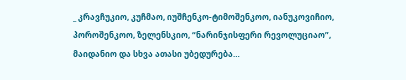_ კრავჩუკიო, კუჩმაო, იუშჩენკო-ტიმოშენკოო, იანუკოვიჩიო, პოროშენკოო, ზელენსკიო, “ნარინჯისფერი რევოლუციაო”, მაიდანიო და სხვა ათასი უბედურება…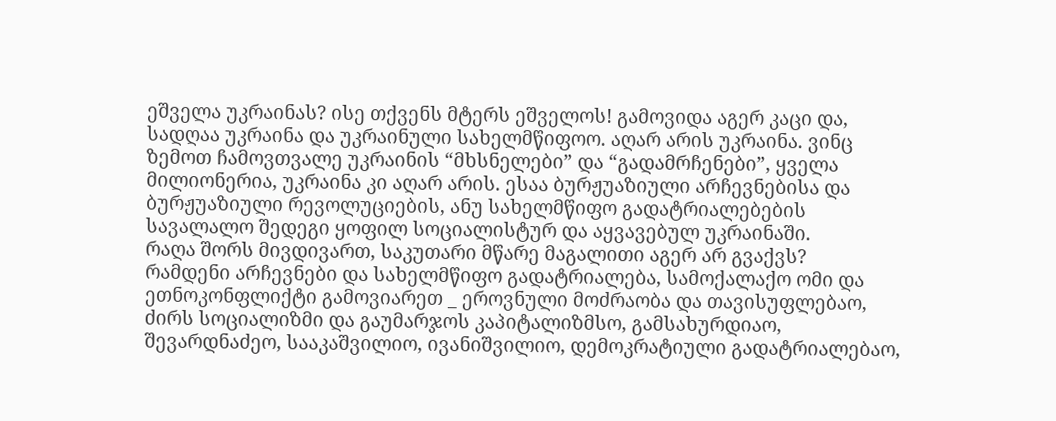ეშველა უკრაინას? ისე თქვენს მტერს ეშველოს! გამოვიდა აგერ კაცი და, სადღაა უკრაინა და უკრაინული სახელმწიფოო. აღარ არის უკრაინა. ვინც ზემოთ ჩამოვთვალე უკრაინის “მხსნელები” და “გადამრჩენები”, ყველა მილიონერია, უკრაინა კი აღარ არის. ესაა ბურჟუაზიული არჩევნებისა და ბურჟუაზიული რევოლუციების, ანუ სახელმწიფო გადატრიალებების სავალალო შედეგი ყოფილ სოციალისტურ და აყვავებულ უკრაინაში.
რაღა შორს მივდივართ, საკუთარი მწარე მაგალითი აგერ არ გვაქვს?
რამდენი არჩევნები და სახელმწიფო გადატრიალება, სამოქალაქო ომი და ეთნოკონფლიქტი გამოვიარეთ _ ეროვნული მოძრაობა და თავისუფლებაო, ძირს სოციალიზმი და გაუმარჯოს კაპიტალიზმსო, გამსახურდიაო, შევარდნაძეო, სააკაშვილიო, ივანიშვილიო, დემოკრატიული გადატრიალებაო,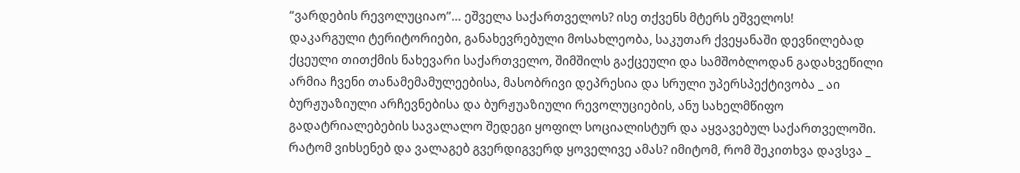“ვარდების რევოლუციაო”… ეშველა საქართველოს? ისე თქვენს მტერს ეშველოს!
დაკარგული ტერიტორიები, განახევრებული მოსახლეობა, საკუთარ ქვეყანაში დევნილებად ქცეული თითქმის ნახევარი საქართველო, შიმშილს გაქცეული და სამშობლოდან გადახვეწილი არმია ჩვენი თანამემამულეებისა, მასობრივი დეპრესია და სრული უპერსპექტივობა _ აი ბურჟუაზიული არჩევნებისა და ბურჟუაზიული რევოლუციების, ანუ სახელმწიფო გადატრიალებების სავალალო შედეგი ყოფილ სოციალისტურ და აყვავებულ საქართველოში.
რატომ ვიხსენებ და ვალაგებ გვერდიგვერდ ყოველივე ამას? იმიტომ, რომ შეკითხვა დავსვა _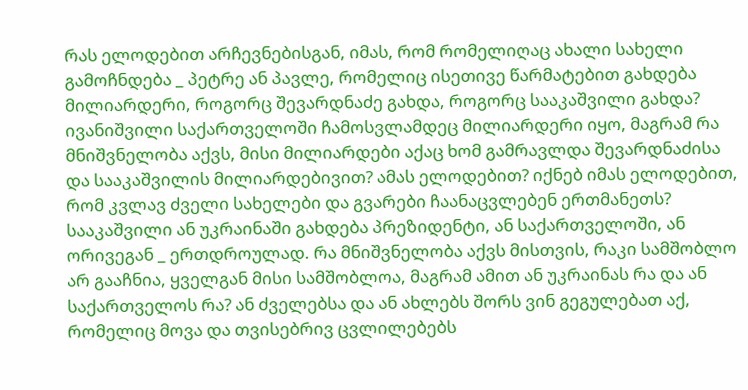რას ელოდებით არჩევნებისგან, იმას, რომ რომელიღაც ახალი სახელი გამოჩნდება _ პეტრე ან პავლე, რომელიც ისეთივე წარმატებით გახდება მილიარდერი, როგორც შევარდნაძე გახდა, როგორც სააკაშვილი გახდა? ივანიშვილი საქართველოში ჩამოსვლამდეც მილიარდერი იყო, მაგრამ რა მნიშვნელობა აქვს, მისი მილიარდები აქაც ხომ გამრავლდა შევარდნაძისა და სააკაშვილის მილიარდებივით? ამას ელოდებით? იქნებ იმას ელოდებით, რომ კვლავ ძველი სახელები და გვარები ჩაანაცვლებენ ერთმანეთს? სააკაშვილი ან უკრაინაში გახდება პრეზიდენტი, ან საქართველოში, ან ორივეგან _ ერთდროულად. რა მნიშვნელობა აქვს მისთვის, რაკი სამშობლო არ გააჩნია, ყველგან მისი სამშობლოა, მაგრამ ამით ან უკრაინას რა და ან საქართველოს რა? ან ძველებსა და ან ახლებს შორს ვინ გეგულებათ აქ, რომელიც მოვა და თვისებრივ ცვლილებებს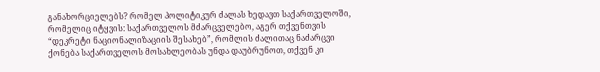განახორციელებს? რომელ პოლიტიკურ ძალას ხედავთ საქართველოში, რომელიც იტყვის: საქართველოს მძარცველებო, აგერ თქვენთვის “დეკრეტი ნაციონალიზაციის შესახებ”, რომლის ძალითაც ნაძარცვი ქონება საქართველოს მოსახლეობას უნდა დაუბრუნოთ, თქვენ კი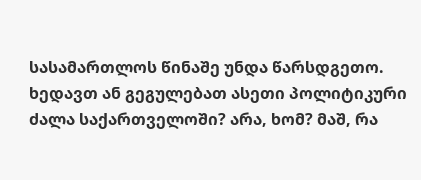სასამართლოს წინაშე უნდა წარსდგეთო. ხედავთ ან გეგულებათ ასეთი პოლიტიკური ძალა საქართველოში? არა, ხომ? მაშ, რა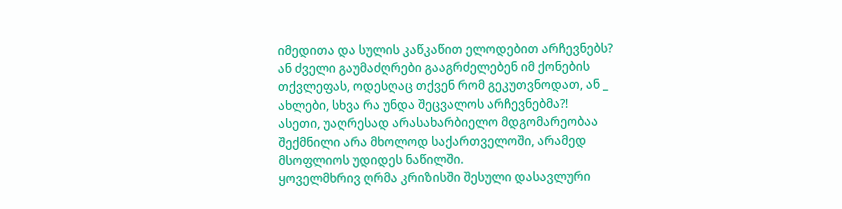იმედითა და სულის კაწკაწით ელოდებით არჩევნებს? ან ძველი გაუმაძღრები გააგრძელებენ იმ ქონების თქვლეფას, ოდესღაც თქვენ რომ გეკუთვნოდათ, ან _ ახლები, სხვა რა უნდა შეცვალოს არჩევნებმა?!
ასეთი, უაღრესად არასახარბიელო მდგომარეობაა შექმნილი არა მხოლოდ საქართველოში, არამედ მსოფლიოს უდიდეს ნაწილში.
ყოველმხრივ ღრმა კრიზისში შესული დასავლური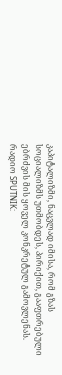კაპიტალიზმი, ნაცვლად იმისა, რომ გზას სოციალიზმს უთმობდეს, პირიქით, გააფთრებული ებრძვის მის ყოველ კონკრეტულ გამოვლენას.
რადიო SPUTNIK: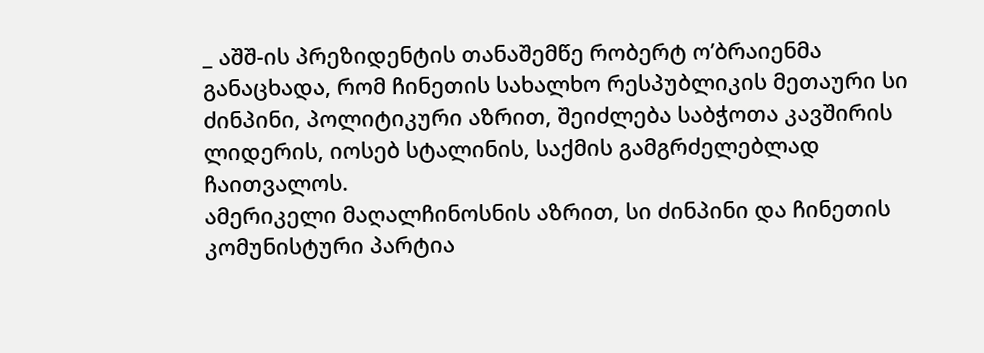_ აშშ-ის პრეზიდენტის თანაშემწე რობერტ ო’ბრაიენმა განაცხადა, რომ ჩინეთის სახალხო რესპუბლიკის მეთაური სი ძინპინი, პოლიტიკური აზრით, შეიძლება საბჭოთა კავშირის ლიდერის, იოსებ სტალინის, საქმის გამგრძელებლად ჩაითვალოს.
ამერიკელი მაღალჩინოსნის აზრით, სი ძინპინი და ჩინეთის კომუნისტური პარტია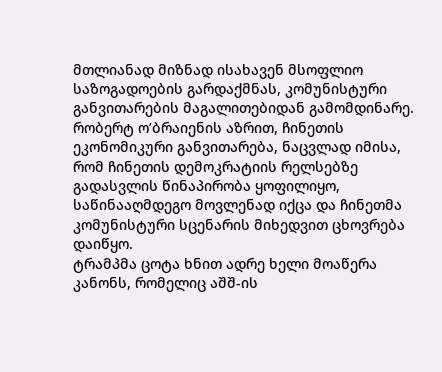მთლიანად მიზნად ისახავენ მსოფლიო საზოგადოების გარდაქმნას, კომუნისტური განვითარების მაგალითებიდან გამომდინარე.
რობერტ ო’ბრაიენის აზრით, ჩინეთის ეკონომიკური განვითარება, ნაცვლად იმისა, რომ ჩინეთის დემოკრატიის რელსებზე გადასვლის წინაპირობა ყოფილიყო, საწინააღმდეგო მოვლენად იქცა და ჩინეთმა კომუნისტური სცენარის მიხედვით ცხოვრება დაიწყო.
ტრამპმა ცოტა ხნით ადრე ხელი მოაწერა კანონს, რომელიც აშშ-ის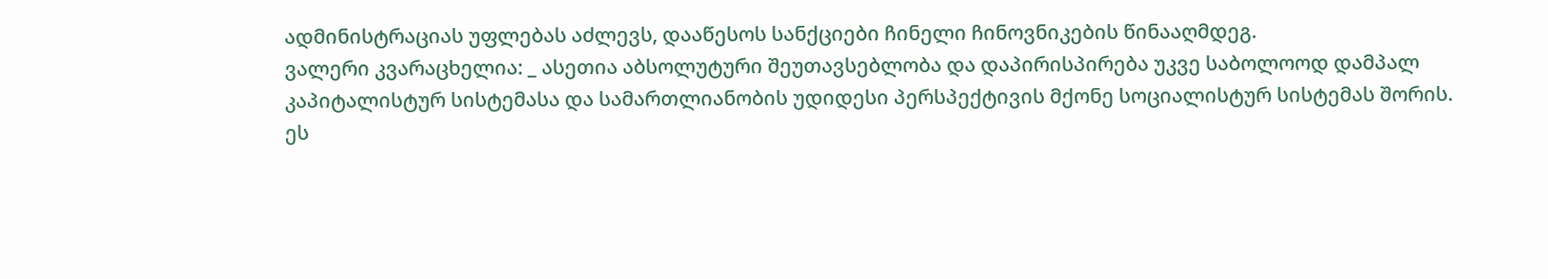ადმინისტრაციას უფლებას აძლევს, დააწესოს სანქციები ჩინელი ჩინოვნიკების წინააღმდეგ.
ვალერი კვარაცხელია: _ ასეთია აბსოლუტური შეუთავსებლობა და დაპირისპირება უკვე საბოლოოდ დამპალ კაპიტალისტურ სისტემასა და სამართლიანობის უდიდესი პერსპექტივის მქონე სოციალისტურ სისტემას შორის. ეს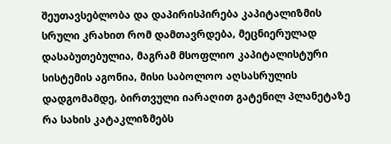შეუთავსებლობა და დაპირისპირება კაპიტალიზმის სრული კრახით რომ დამთავრდება, მეცნიერულად დასაბუთებულია, მაგრამ მსოფლიო კაპიტალისტური სისტემის აგონია, მისი საბოლოო აღსასრულის დადგომამდე, ბირთვული იარაღით გატენილ პლანეტაზე რა სახის კატაკლიზმებს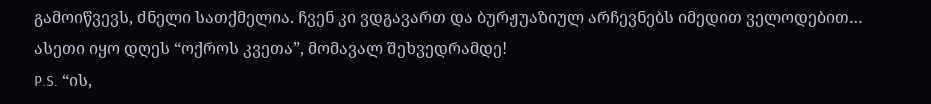გამოიწვევს, ძნელი სათქმელია. ჩვენ კი ვდგავართ და ბურჟუაზიულ არჩევნებს იმედით ველოდებით…
ასეთი იყო დღეს “ოქროს კვეთა”, მომავალ შეხვედრამდე!
P.S. “ის,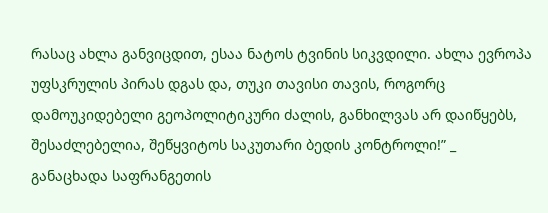რასაც ახლა განვიცდით, ესაა ნატოს ტვინის სიკვდილი. ახლა ევროპა უფსკრულის პირას დგას და, თუკი თავისი თავის, როგორც დამოუკიდებელი გეოპოლიტიკური ძალის, განხილვას არ დაიწყებს, შესაძლებელია, შეწყვიტოს საკუთარი ბედის კონტროლი!” _ განაცხადა საფრანგეთის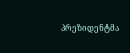პრეზიდენტმა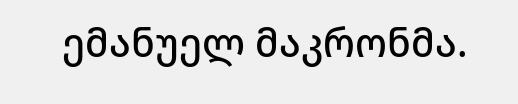ემანუელ მაკრონმა.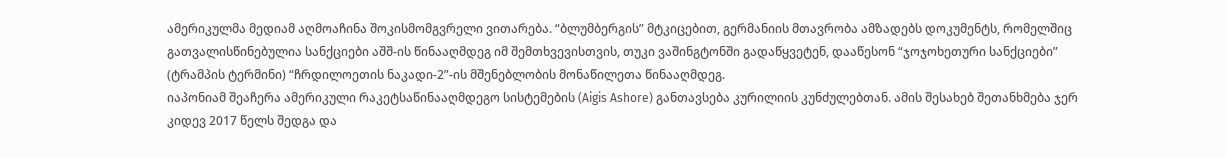ამერიკულმა მედიამ აღმოაჩინა შოკისმომგვრელი ვითარება. “ბლუმბერგის” მტკიცებით, გერმანიის მთავრობა ამზადებს დოკუმენტს, რომელშიც გათვალისწინებულია სანქციები აშშ-ის წინააღმდეგ იმ შემთხვევისთვის, თუკი ვაშინგტონში გადაწყვეტენ, დააწესონ “ჯოჯოხეთური სანქციები” (ტრამპის ტერმინი) “ჩრდილოეთის ნაკადი-2”-ის მშენებლობის მონაწილეთა წინააღმდეგ.
იაპონიამ შეაჩერა ამერიკული რაკეტსაწინააღმდეგო სისტემების (Aigis Ashore) განთავსება კურილიის კუნძულებთან. ამის შესახებ შეთანხმება ჯერ კიდევ 2017 წელს შედგა და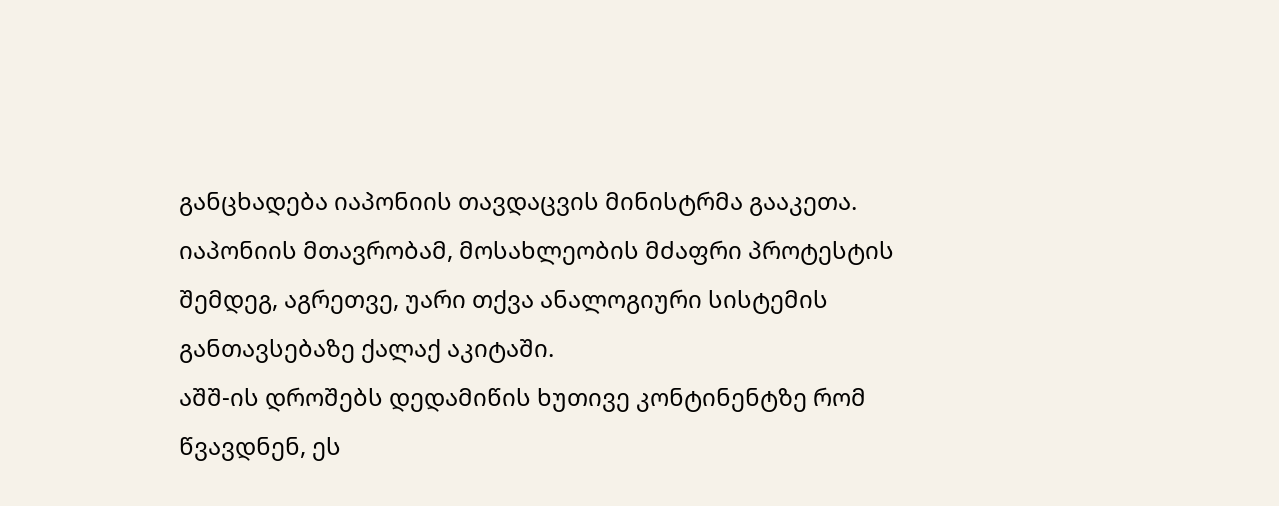განცხადება იაპონიის თავდაცვის მინისტრმა გააკეთა. იაპონიის მთავრობამ, მოსახლეობის მძაფრი პროტესტის შემდეგ, აგრეთვე, უარი თქვა ანალოგიური სისტემის განთავსებაზე ქალაქ აკიტაში.
აშშ-ის დროშებს დედამიწის ხუთივე კონტინენტზე რომ წვავდნენ, ეს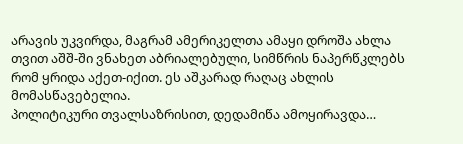არავის უკვირდა, მაგრამ ამერიკელთა ამაყი დროშა ახლა თვით აშშ-ში ვნახეთ აბრიალებული, სიმწრის ნაპერწკლებს რომ ყრიდა აქეთ-იქით. ეს აშკარად რაღაც ახლის მომასწავებელია.
პოლიტიკური თვალსაზრისით, დედამიწა ამოყირავდა…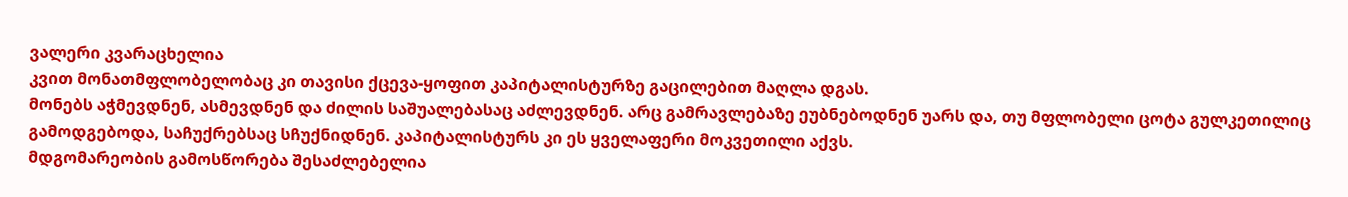ვალერი კვარაცხელია
კვით მონათმფლობელობაც კი თავისი ქცევა-ყოფით კაპიტალისტურზე გაცილებით მაღლა დგას.
მონებს აჭმევდნენ, ასმევდნენ და ძილის საშუალებასაც აძლევდნენ. არც გამრავლებაზე ეუბნებოდნენ უარს და, თუ მფლობელი ცოტა გულკეთილიც გამოდგებოდა, საჩუქრებსაც სჩუქნიდნენ. კაპიტალისტურს კი ეს ყველაფერი მოკვეთილი აქვს.
მდგომარეობის გამოსწორება შესაძლებელია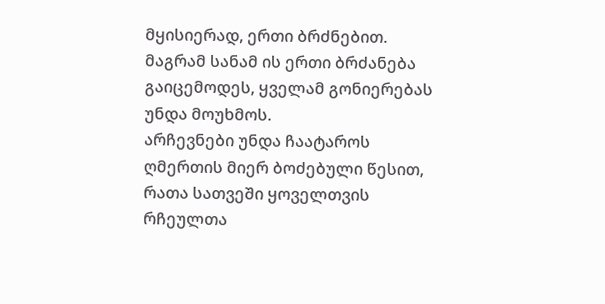მყისიერად, ერთი ბრძნებით. მაგრამ სანამ ის ერთი ბრძანება გაიცემოდეს, ყველამ გონიერებას უნდა მოუხმოს.
არჩევნები უნდა ჩაატაროს ღმერთის მიერ ბოძებული წესით, რათა სათვეში ყოველთვის რჩეულთა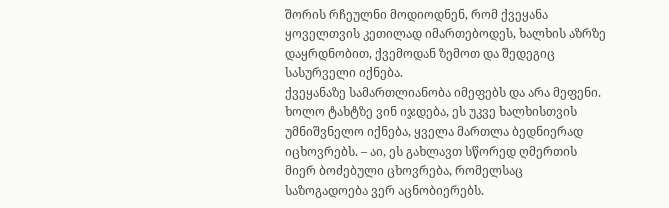შორის რჩეულნი მოდიოდნენ, რომ ქვეყანა ყოველთვის კეთილად იმართებოდეს, ხალხის აზრზე დაყრდნობით, ქვემოდან ზემოთ და შედეგიც სასურველი იქნება.
ქვეყანაზე სამართლიანობა იმეფებს და არა მეფენი. ხოლო ტახტზე ვინ იჯდება, ეს უკვე ხალხისთვის უმნიშვნელო იქნება, ყველა მართლა ბედნიერად იცხოვრებს. – აი, ეს გახლავთ სწორედ ღმერთის მიერ ბოძებული ცხოვრება, რომელსაც საზოგადოება ვერ აცნობიერებს.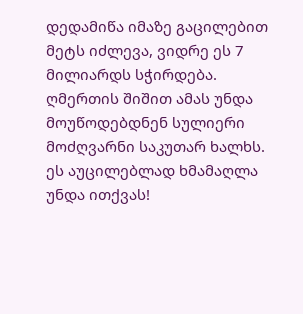დედამიწა იმაზე გაცილებით მეტს იძლევა, ვიდრე ეს 7 მილიარდს სჭირდება.
ღმერთის შიშით ამას უნდა მოუწოდებდნენ სულიერი მოძღვარნი საკუთარ ხალხს.
ეს აუცილებლად ხმამაღლა უნდა ითქვას!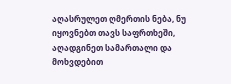აღასრულეთ ღმერთის ნება, ნუ იყოვნებთ თავს საფრთხეში,
აღადგინეთ სამართალი და მოხვდებით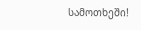სამოთხეში!